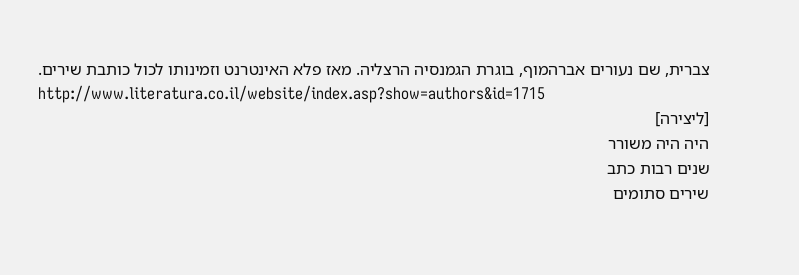צברית, שם נעורים אברהמוף, בוגרת הגמנסיה הרצליה. מאז פלא האינטרנט וזמינותו לכול כותבת שירים.
http://www.literatura.co.il/website/index.asp?show=authors&id=1715
[ליצירה]
היה היה משורר
שנים רבות כתב
שירים סתומים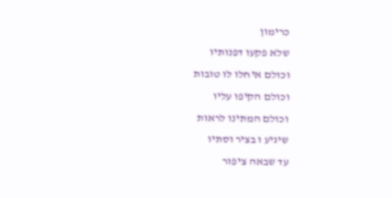כרימון
שלא פקעו דפנותיו
וכולם איחלו לו טובות
וכולם הקיפו עליו
וכולם המתינו לראות
שיגיע ו בציר וסתיו
עד שבאה ציפור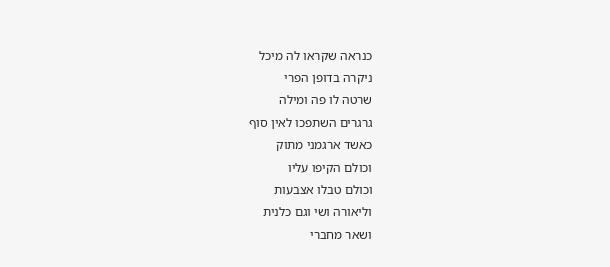כנראה שקראו לה מיכל
ניקרה בדופן הפרי
שרטה לו פה ומילה
גרגרים השתפכו לאין סוף
כאשד ארגמני מתוק
וכולם הקיפו עליו
וכולם טבלו אצבעות
וליאורה ושי וגם כלנית
ושאר מחברי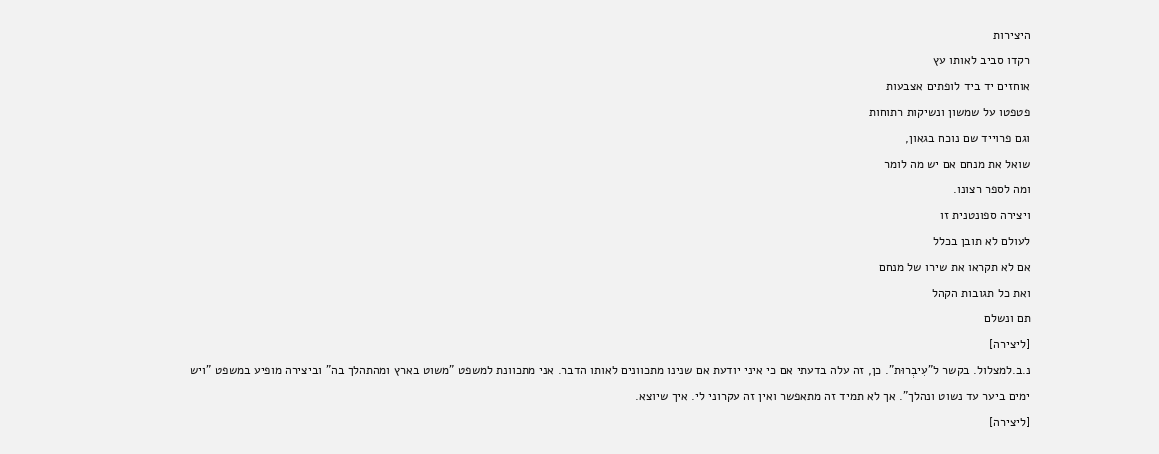היצירות
רקדו סביב לאותו עץ
אוחזים יד ביד לופתים אצבעות
פטפטו על שמשון ונשיקות רתוחות
וגם פרוייד שם נוכח בגאון,
שואל את מנחם אם יש מה לומר
ומה לספר רצונו.
ויצירה ספונטנית זו
לעולם לא תובן בכלל
אם לא תקראו את שירו של מנחם
ואת כל תגובות הקהל
תם ונשלם
[ליצירה]
נ.ב.למצלול. בקשר ל"עִיבְרוּת". כן, זה עלה בדעתי אם כי איני יודעת אם שנינו מתכוונים לאותו הדבר. אני מתכוונת למשפט "משוט בארץ ומהתהלך בה" וביצירה מופיע במשפט "ויש ימים ביער עד נשוט ונהלך". אך לא תמיד זה מתאפשר ואין זה עקרוני לי. איך שיוצא.
[ליצירה]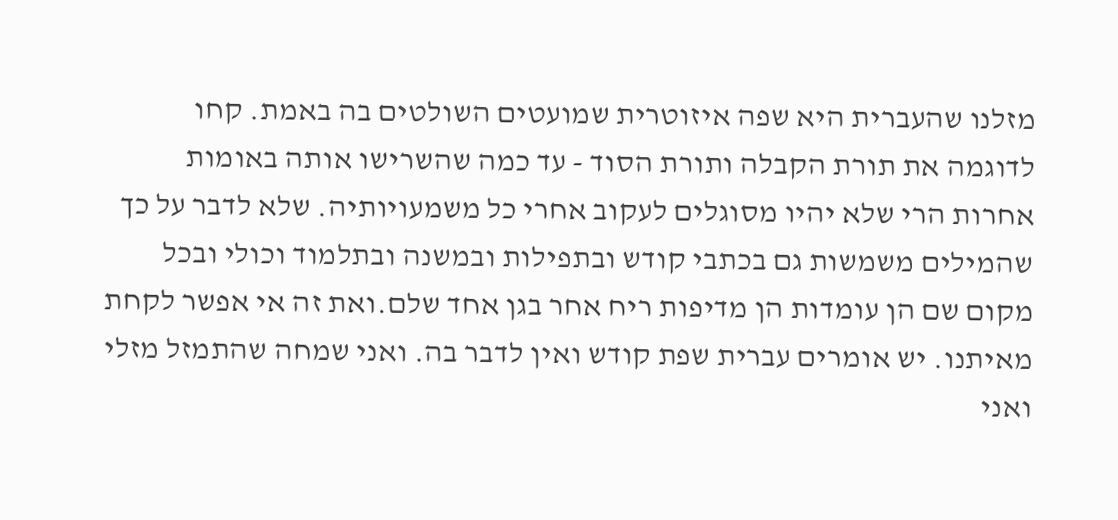מזלנו שהעברית היא שפה איזוטרית שמועטים השולטים בה באמת. קחו לדוגמה את תורת הקבלה ותורת הסוד - עד כמה שהשרישו אותה באומות אחרות הרי שלא יהיו מסוגלים לעקוב אחרי כל משמעויותיה. שלא לדבר על כך שהמילים משמשות גם בכתבי קודש ובתפילות ובמשנה ובתלמוד וכולי ובכל מקום שם הן עומדות הן מדיפות ריח אחר בגן אחד שלם.ואת זה אי אפשר לקחת מאיתנו. יש אומרים עברית שפת קודש ואין לדבר בה. ואני שמחה שהתמזל מזלי ואני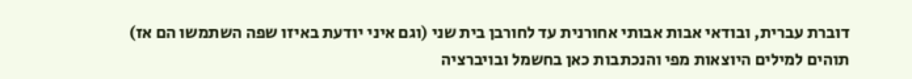דוברת עברית, ובודאי אבות אבותי אחורנית עד לחורבן בית שני (וגם איני יודעת באיזו שפה השתמשו הם אז) תוהים למילים היוצאות מפי והנכתבות כאן בחשמל ובויברציה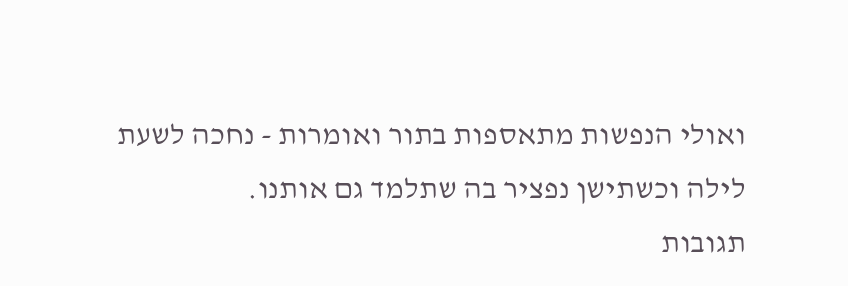ואולי הנפשות מתאספות בתור ואומרות - נחכה לשעת לילה וכשתישן נפציר בה שתלמד גם אותנו.
תגובות